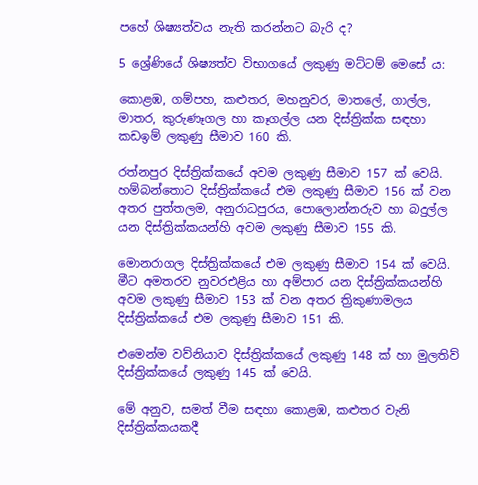පහේ ශිෂ්‍යත්වය නැති කරන්නට බැරි ද?

5 ශ්‍රේණියේ ශිෂ්‍යත්ව විභාගයේ ලකුණු මට්ටම් මෙසේ ය:

කොළඹ, ගම්පහ, කළුතර, මහනුවර, මාතලේ, ගාල්ල, මාතර, කුරුණෑගල හා කෑගල්ල යන දිස්‌ත්‍රික්‌ක සඳහා කඩඉම් ලකුණු සීමාව 160 කි.

රත්නපුර දිස්‌ත්‍රික්‌කයේ අවම ලකුණු සීමාව 157 ක්‌ වෙයි. හම්බන්තොට දිස්‌ත්‍රික්‌කයේ එම ලකුණු සීමාව 156 ක්‌ වන අතර පුත්තලම, අනුරාධපුරය, පොලොන්නරුව හා බදුල්ල යන දිස්‌ත්‍රික්‌කයන්හි අවම ලකුණු සීමාව 155 කි.

මොනරාගල දිස්‌ත්‍රික්‌කයේ එම ලකුණු සීමාව 154 ක්‌ වෙයි. මීට අමතරව නුවරඑළිය හා අම්පාර යන දිස්‌ත්‍රික්‌කයන්හි අවම ලකුණු සීමාව 153 ක්‌ වන අතර ත්‍රිකුණාමලය දිස්‌ත්‍රික්‌කයේ එම ලකුණු සීමාව 151 කි.

එමෙන්ම වව්නියාව දිස්‌ත්‍රික්‌කයේ ලකුණු 148 ක්‌ හා මුලතිව් දිස්‌ත්‍රික්‌කයේ ලකුණු 145 ක්‌ වෙයි.

මේ අනුව, සමත් වීම සඳහා කොළඹ, කළුතර වැනි දිස්ත්‍රික්කයකදී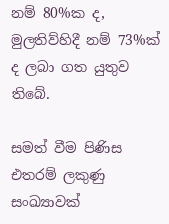නම් 80%ක ද, මුලතිව්හිදී නම් 73%ක් ද ලබා ගත යුතුව තිබේ.

සමත් වීම පිණිස එතරම් ලකුණු සංඛ්‍යාවක්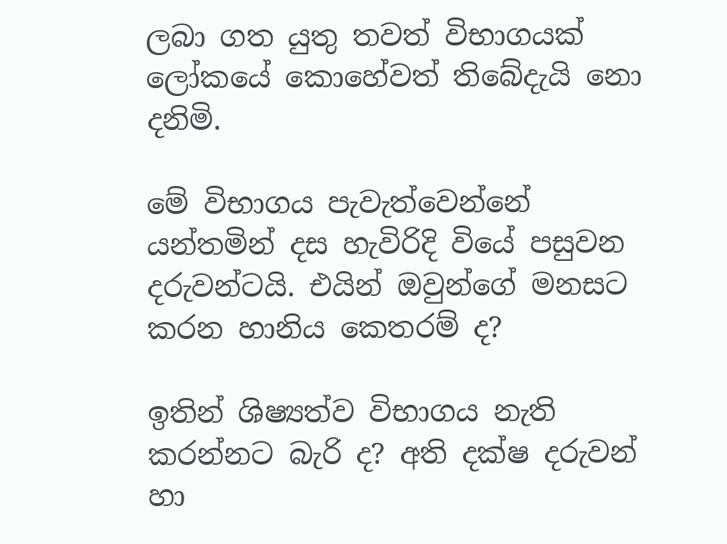ලබා ගත යුතු තවත් විභාගයක් ලෝකයේ කොහේවත් තිබේදැයි නො දනිමි.

මේ විභාගය පැවැත්වෙන්නේ යන්තමින් දස හැවිරිදි වියේ පසුවන දරුවන්ටයි. එයින් ඔවුන්ගේ මනසට කරන හානිය කෙතරම් ද?

ඉතින් ශිෂ්‍යත්ව විභාගය නැති කරන්නට බැරි ද? අති දක්ෂ දරුවන් හා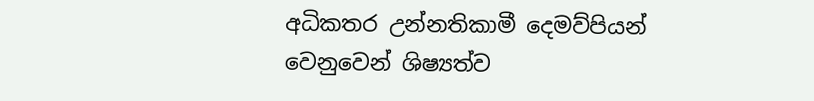අධිකතර උන්නතිකාමී දෙමව්පියන් වෙනුවෙන් ශිෂ්‍යත්ව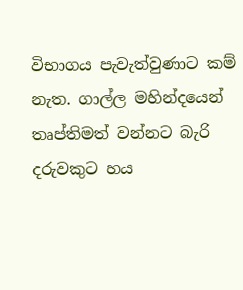විභාගය පැවැත්වුණාට කම් නැත. ගාල්ල මහින්දයෙන් තෘප්තිමත් වන්නට බැරි දරුවකුට හය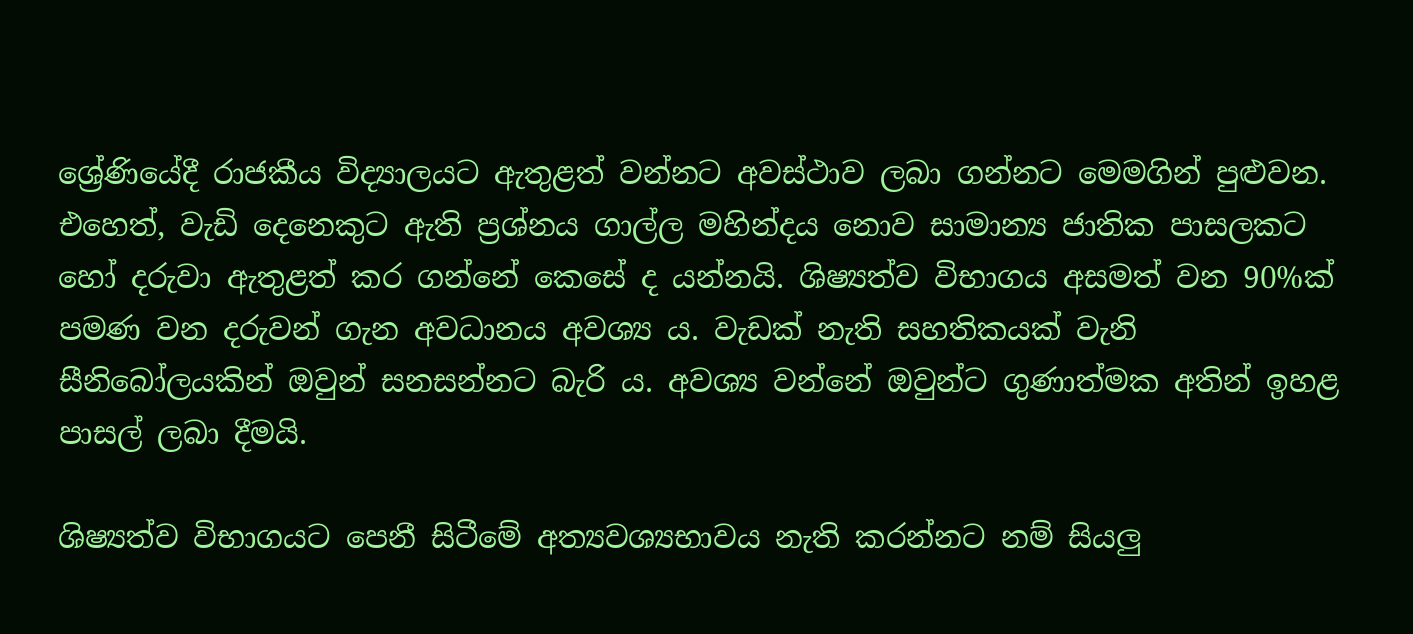ශ්‍රේණියේදී රාජකීය විද්‍යාලයට ඇතුළත් වන්නට අවස්ථාව ලබා ගන්නට මෙමගින් පුළුවන. එහෙත්, වැඩි දෙනෙකුට ඇති ප්‍රශ්නය ගාල්ල මහින්දය නොව සාමාන්‍ය ජාතික පාසලකට හෝ දරුවා ඇතුළත් කර ගන්නේ කෙසේ ද යන්නයි. ශිෂ්‍යත්ව විභාගය අසමත් වන 90%ක් පමණ වන දරුවන් ගැන අවධානය අවශ්‍ය ය. වැඩක් නැති සහතිකයක් වැනි සීනිබෝලයකින් ඔවුන් සනසන්නට බැරි ය. අවශ්‍ය වන්නේ ඔවුන්ට ගුණාත්මක අතින් ඉහළ පාසල් ලබා දීමයි.

ශිෂ්‍යත්ව විභාගයට පෙනී සිටීමේ අත්‍යවශ්‍යභාවය නැති කරන්නට නම් සියලු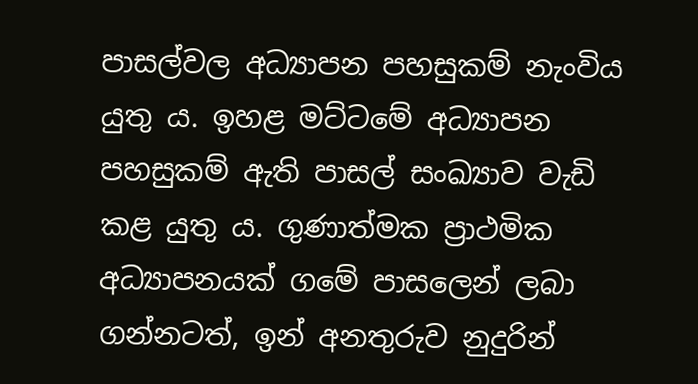පාසල්වල අධ්‍යාපන පහසුකම් නැංවිය යුතු ය. ඉහළ මට්ටමේ අධ්‍යාපන පහසුකම් ඇති පාසල් සංඛ්‍යාව වැඩි කළ යුතු ය. ගුණාත්මක ප්‍රාථමික අධ්‍යාපනයක් ගමේ පාසලෙන් ලබා ගන්නටත්, ඉන් අනතුරුව නුදුරින්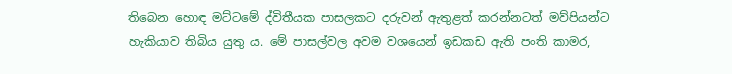තිබෙන හොඳ මට්ටමේ ද්විතීයක පාසලකට දරුවන් ඇතුළත් කරන්නටත් මව්පියන්ට හැකියාව තිබිය යුතු ය. මේ පාසල්වල අවම වශයෙන් ඉඩකඩ ඇති පංති කාමර,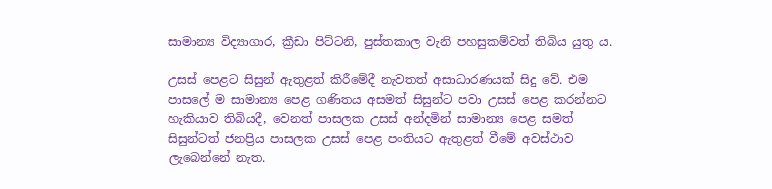සාමාන්‍ය විද්‍යාගාර, ක්‍රීඩා පිට්ටනි, පුස්තකාල වැනි පහසුකම්වත් තිබිය යුතු ය.

උසස් පෙළට සිසුන් ඇතුළත් කිරීමේදී නැවතත් අසාධාරණයක් සිදු වේ. එම පාසලේ ම සාමාන්‍ය පෙළ ගණිතය අසමත් සිසුන්ට පවා උසස් පෙළ කරන්නට හැකියාව තිබියදී, වෙනත් පාසලක උසස් අන්දමින් සාමාන්‍ය පෙළ සමත් සිසුන්ටත් ජනප්‍රිය පාසලක උසස් පෙළ පංතියට ඇතුළත් වීමේ අවස්ථාව ලැබෙන්නේ නැත.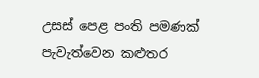උසස් පෙළ පංති පමණක් පැවැත්වෙන කළුතර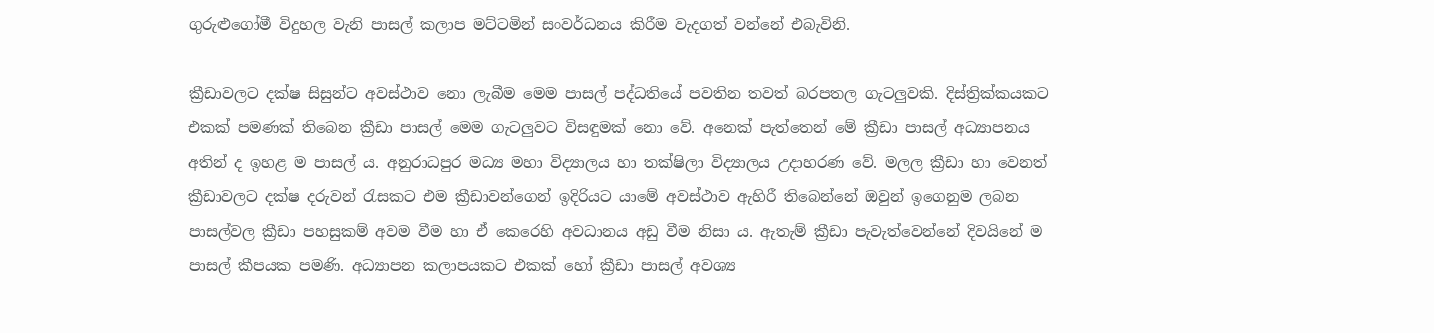ගුරුළු‍ගෝමී විදුහල වැනි පාසල් කලාප මට්ටමින් සංවර්ධනය කිරීම වැදගත් වන්නේ එබැවිනි.

ක්‍රීඩාවලට දක්ෂ සිසුන්ට අවස්ථාව නො ලැබීම මෙම පාසල් පද්ධතියේ පවතින තවත් බරපතල ගැටලුවකි. දිස්ත්‍රික්කයකට එකක් පමණක් තිබෙන ක්‍රීඩා පාසල් මෙම ගැටලුවට විසඳුමක් නො වේ. අනෙක් පැත්තෙන් මේ ක්‍රීඩා පාසල් අධ්‍යාපනය අතින් ද ඉහළ ම පාසල් ය. අනුරාධපුර මධ්‍ය මහා විද්‍යාලය හා තක්ෂිලා විද්‍යාලය උදාහරණ වේ. මලල ක්‍රීඩා හා වෙනත් ක්‍රීඩාවලට දක්ෂ දරුවන් රැසකට එම ක්‍රීඩාවන්ගෙන් ඉදිරියට යාමේ අවස්ථාව ඇහිරී තිබෙන්නේ ඔවුන් ඉගෙනුම ලබන පාසල්වල ක්‍රීඩා පහසුකම් අවම වීම හා ඒ කෙරෙහි අවධානය අඩු වීම නිසා ය. ඇතැම් ක්‍රීඩා පැවැත්වෙන්නේ දිවයිනේ ම පාසල් කීපයක පමණි. අධ්‍යාපන කලාපයකට එකක් හෝ ක්‍රීඩා පාසල් අවශ්‍ය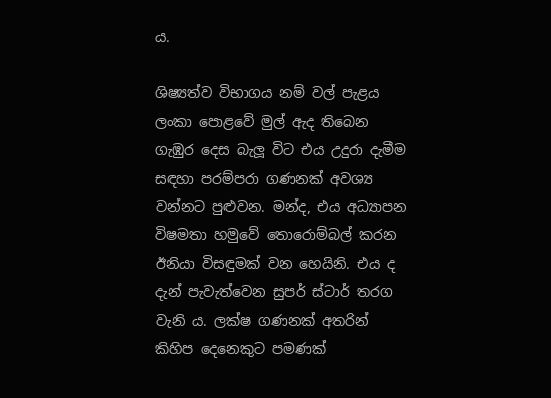ය.

ශිෂ්‍යත්ව විභාගය නම් වල් පැළය ලංකා පොළවේ මුල් ඇද තිබෙන ගැඹුර දෙස බැලූ විට එය උදුරා දැමීම සඳහා පරම්පරා ගණනක් අවශ්‍ය වන්නට පුළුවන. මන්ද, එය අධ්‍යාපන විෂමතා හමුවේ තොරොම්බල් කරන ඊනියා විසඳුමක් වන හෙයිනි. එය ද දැන් පැවැත්වෙන සුපර් ස්ටාර් තරග වැනි ය. ලක්ෂ ගණනක් අතරින් කිහිප දෙනෙකුට පමණක්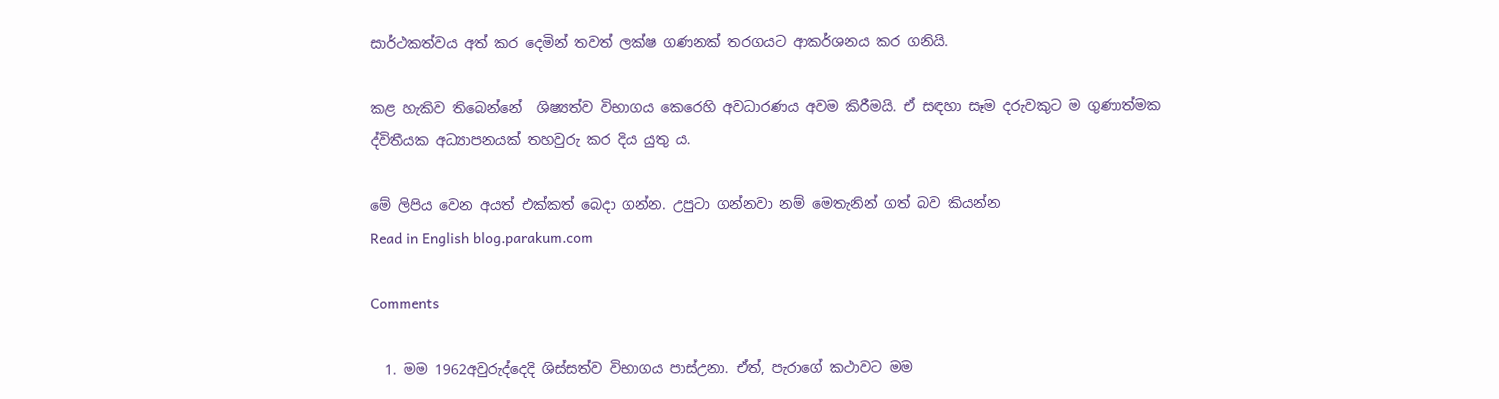සාර්ථකත්වය අත් කර දෙමින් තවත් ලක්ෂ ගණනක් තරගයට ආකර්ශනය කර ගනියි.

කළ හැකිව තිබෙන්නේ  ශිෂ්‍යත්ව විභාගය කෙරෙහි අවධාරණය අවම කිරීමයි. ඒ සඳහා සෑම දරුවකුට ම ගුණාත්මක ද්විතීයක අධ්‍යාපනයක් තහවුරු කර දිය යුතු ය.

මේ ලිපිය වෙන අයත් එක්කත් බෙදා ගන්න. උපුටා ගන්නවා නම් ‍මෙතැනින් ගත් බව කියන්න
Read in English blog.parakum.com

Comments

  1. මම 1962අවුරුද්දෙදි ශිස්සත්ව විභාගය පාස්උනා. ඒත්, පැරාගේ කථාවට මම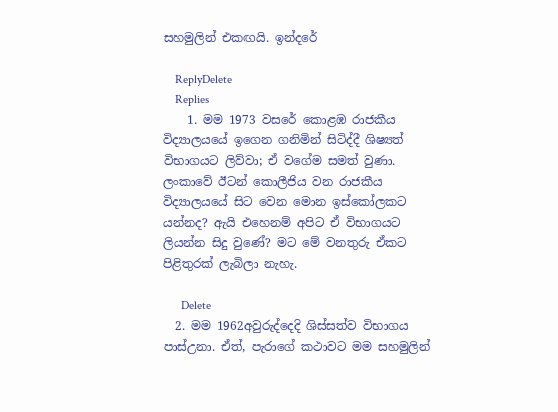සහමුලින් එකඟයි. ඉන්දරේ

    ReplyDelete
    Replies
    1. මම 1973 වසරේ කොළඹ රාජකීය විද්‍යාලයයේ ඉගෙන ගනිමින් සිටිද්දී ශිෂ්‍යත් විභාගයට ලිව්වා; ඒ වගේම සමත් වුණා. ලංකාවේ ඊටන් කොලීජිය වන රාජකීය විද්‍යාලයයේ සිට වෙන මොන ඉස්කෝලකට යන්නද? ඇයි එහෙනම් අපිට ඒ විභාගයට ලියන්න සිදු වුණේ? මට මේ වනතුරු ඒකට පිළිතුරක් ලැබිලා නැහැ.

      Delete
  2. මම 1962අවුරුද්දෙදි ශිස්සත්ව විභාගය පාස්උනා. ඒත්, පැරාගේ කථාවට මම සහමුලින්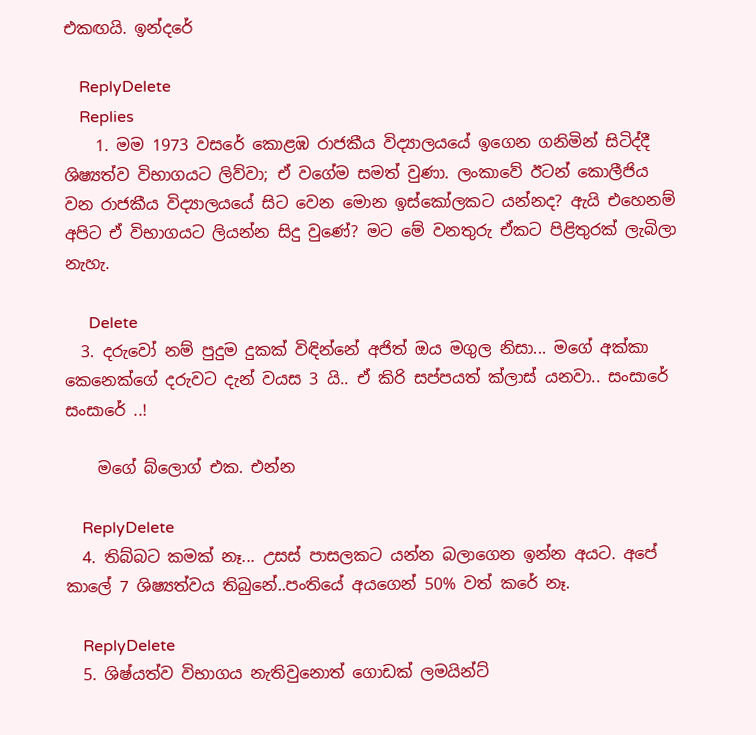එකඟයි. ඉන්දරේ

    ReplyDelete
    Replies
    1. මම 1973 වසරේ කොළඹ රාජකීය විද්‍යාලයයේ ඉගෙන ගනිමින් සිටිද්දී ශිෂ්‍යත්ව විභාගයට ලිව්වා; ඒ වගේම සමත් වුණා. ලංකාවේ ඊටන් කොලීජිය වන රාජකීය විද්‍යාලයයේ සිට වෙන මොන ඉස්කෝලකට යන්නද? ඇයි එහෙනම් අපිට ඒ විභාගයට ලියන්න සිදු වුණේ? මට මේ වනතුරු ඒකට පිළිතුරක් ලැබිලා නැහැ.

      Delete
  3. දරුවෝ නම් පුදුම දුකක් විඳින්නේ අජිත් ඔය මගුල නිසා... මගේ අක්කා කෙනෙක්ගේ දරුවට දැන් වයස 3 යි.. ඒ කිරි සප්පයත් ක්ලාස් යනවා.. සංසාරේ සංසාරේ ..!

    මගේ බ්ලොග් එක. එන්න

    ReplyDelete
  4. තිබ්බට කමක් නෑ... උසස් පාසලකට යන්න බලාගෙන ඉන්න අයට. අපේ කාලේ 7 ශිෂ්‍යත්වය තිබුනේ..පංතියේ අයගෙන් 50% වත් කරේ නෑ.

    ReplyDelete
  5. ශිෂ්යත්ව විභාගය නැතිවුනොත් ගොඩක් ලමයින්ට්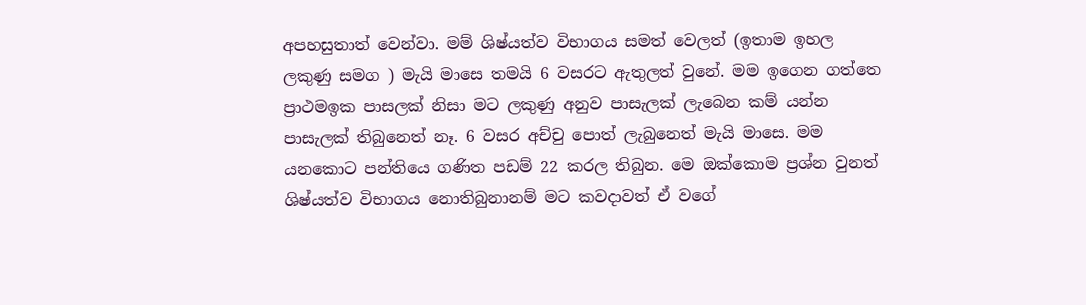අපහසුතාත් වෙන්වා. මම් ශිෂ්යත්ව විභාගය සමත් වෙලත් (ඉතාම ඉහල ලකුණු සමග ) මැයි මාසෙ තමයි 6 වසරට ඇතුලත් වුනේ. මම ඉගෙන ගත්තෙ ප්‍රාථමඉක පාසලක් නිසා මට ලකුණු අනුව පාසැලක් ලැබෙන කම් යන්න පාසැලක් තිබුනෙත් නෑ. 6 වසර අච්චු පොත් ලැබුනෙත් මැයි මාසෙ. මම යනකොට පන්තියෙ ගණිත පඩම් 22 කරල තිබුන. මෙ ඔක්කොම ප්‍රශ්න වුනත් ශිෂ්යත්ව විභාගය නොතිබුනානම් මට කවදාවත් ඒ වගේ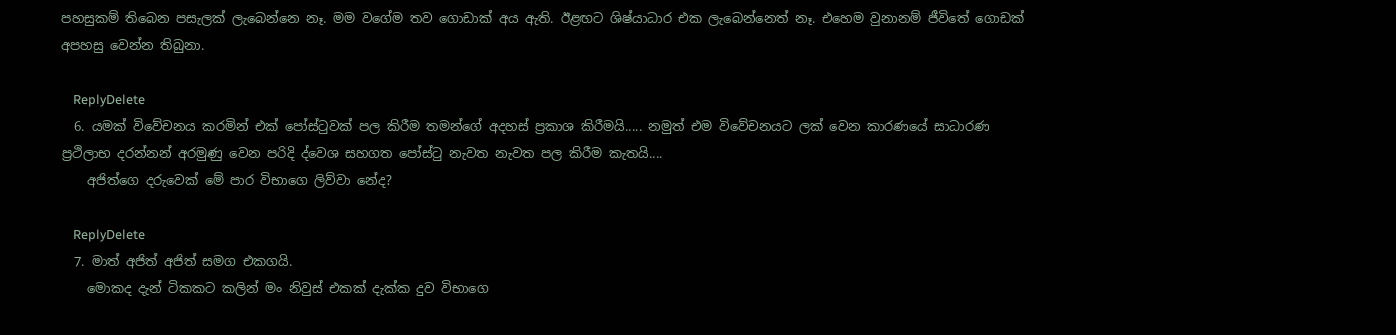පහසුකම් තිබෙන පසැලක් ලැබෙන්නෙ නෑ. මම වගේම තව ගොඩාක් අය ඇති. ඊළඟට ශිෂ්යාධාර එක ලැබෙන්නෙත් නෑ. එහෙම වුනානම් ජීවිතේ ගොඩක් අපහසු වෙන්න තිබුනා.

    ReplyDelete
  6. යමක් විවේචනය කරමින් එක් පෝස්ටුවක් පල කිරීම තමන්ගේ අදහස් ප්‍රකාශ කිරීමයි..... නමුත් එම විවේචනයට ලක් වෙන කාරණයේ සාධාරණ ප්‍රථිලාභ දරන්නන් අරමුණු වෙන පරිදි ද්වෙශ සහගත පෝස්ටු නැවත නැවත පල කිරීම කැතයි....
    අජිත්ගෙ දරුවෙක් මේ පාර විභාගෙ ලිව්වා නේද?

    ReplyDelete
  7. මාත් අජිත් අජිත් සමග එකගයි.
    මොකද දැන් ටිකකට කලින් මං නිවුස් එකක් දැක්ක දුව විභාගෙ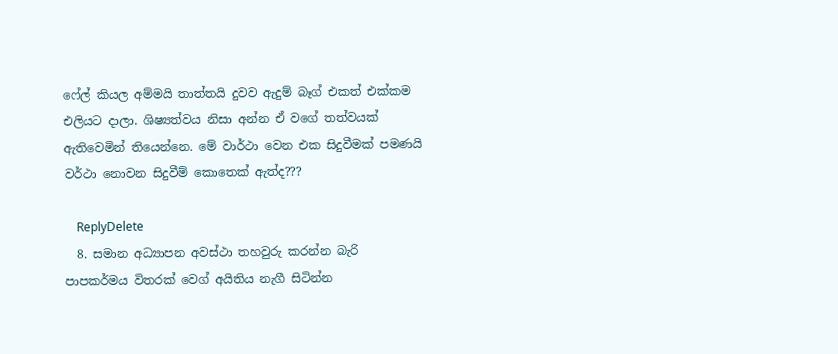ෆේල් කියල අම්මයි තාත්තයි දුවව ඇදුම් බෑග් එකත් එක්කම එලියට දාලා. ශිෂ්‍යත්වය නිසා අන්න ඒ වගේ තත්වයක් ඇතිවෙමින් තියෙන්නෙ. මේ වාර්ථා වෙන එක සිදුවීමක් පමණයි වර්ථා නොවන සිදුවීම් කොතෙක් ඇත්ද???

    ReplyDelete
  8. සමාන අධ්‍යාපන අවස්ථා තහවුරු කරන්න බැරි පාපකර්මය විතරක් වෙග් අයිතිය නැගී සිටින්න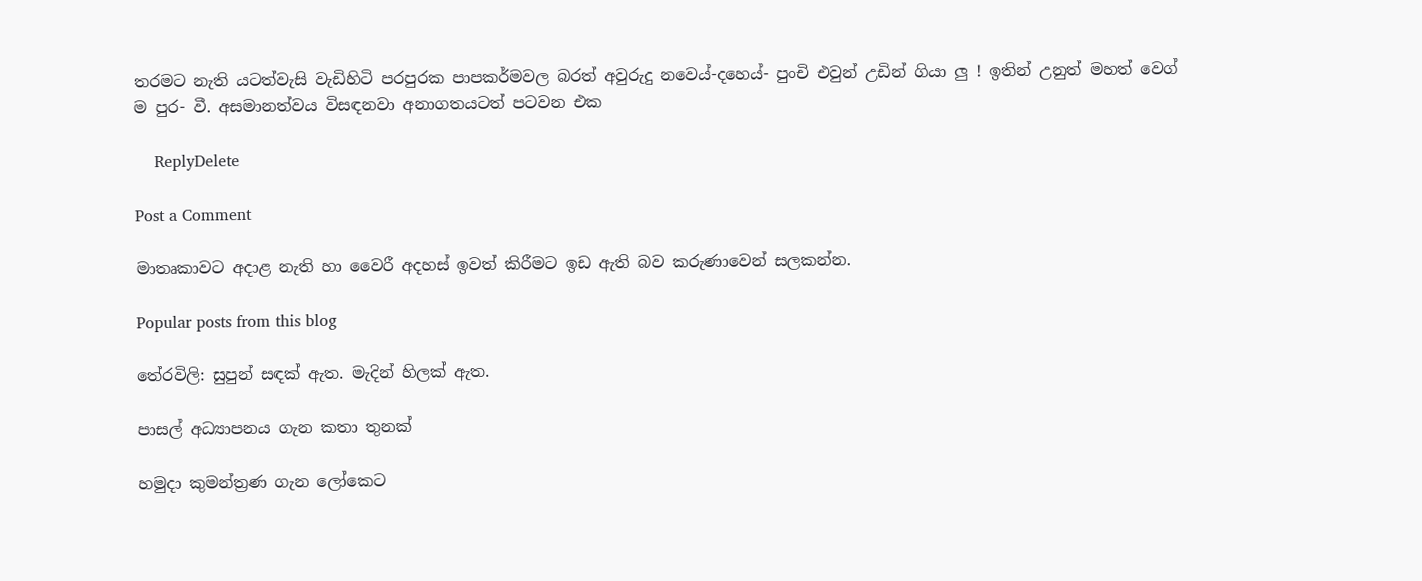තරමට නැති යටත්වැසි වැඩිහිටි පරපුරක පාපකර්මවල බරත් අවුරුදු නවෙය්-දහෙය්- පුංචි එවුන් උඩින් ගියා ලු ! ඉතින් උනුත් මහත් වෙග් ම පුර- වී. අසමානත්වය විසඳනවා අනාගතයටත් පටවන එක

    ReplyDelete

Post a Comment

මාතෘකාවට අදාළ නැති හා වෛරී අදහස් ඉවත් කිරීමට ඉඩ ඇති බව කරුණාවෙන් සලකන්න.

Popular posts from this blog

තේරවිලි: සුපුන් සඳක් ඇත. මැදින් හිලක් ඇත.

පාසල් අධ්‍යාපනය ගැන කතා තුනක්

හමුදා කුමන්ත්‍රණ ගැන ලෝකෙට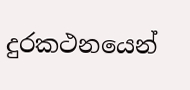දුරකථනයෙන්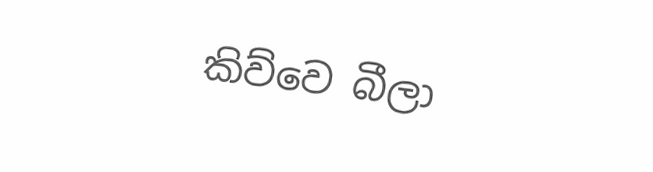කිව්වෙ බීලා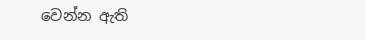වෙන්න ඇති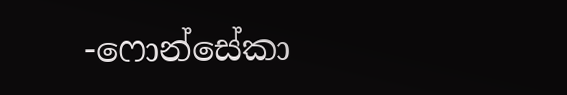-ෆොන්සේකා